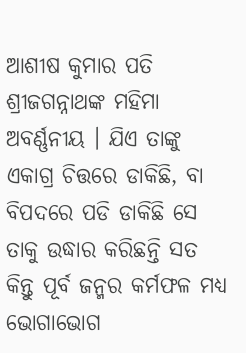ଆଶୀଷ କୁମାର ପତି
ଶ୍ରୀଜଗନ୍ନାଥଙ୍କ ମହିମା ଅବର୍ଣ୍ଣନୀୟ । ଯିଏ ତାଙ୍କୁ ଏକାଗ୍ର ଚିତ୍ତରେ ଡାକିଛି, ବା ବିପଦରେ ପଡି ଡାକିଛି ସେ ତାକୁ ଉଦ୍ଧାର କରିଛନ୍ତି ସତ କିନ୍ତୁ ପୂର୍ବ ଜନ୍ମର କର୍ମଫଳ ମଧ୍ଯ ଭୋଗାଭୋଗ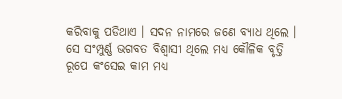କରିବାକୁ ପଡିଥାଏ । ସଦନ ନାମରେ ଜଣେ ବ୍ୟାଧ ଥିଲେ । ସେ ସଂମ୍ପୁର୍ଣ୍ଣ ଭଗବତ ବିଶ୍ବାସୀ ଥିଲେ ମଧ୍ୟ କୌଳିକ ବୃତ୍ତି ରୂପେ କଂସେଇ କାମ ମଧ୍ୟ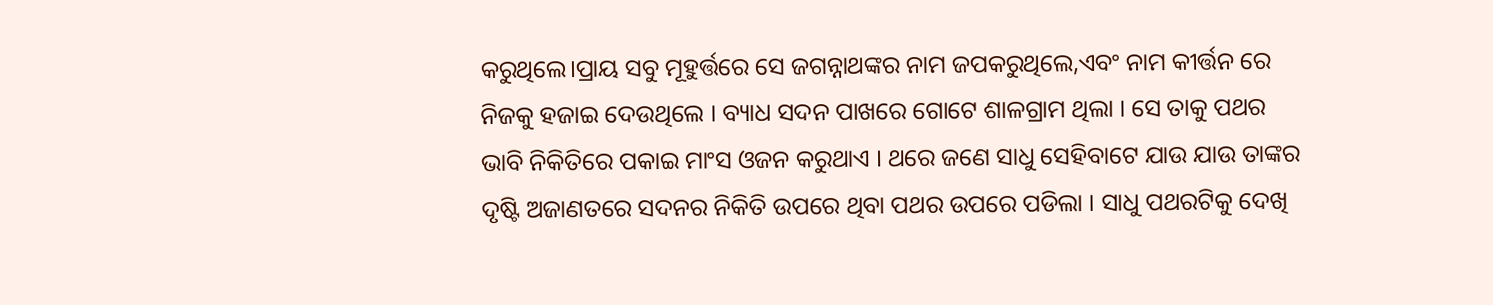କରୁଥିଲେ।ପ୍ରାୟ ସବୁ ମୂହୁର୍ତ୍ତରେ ସେ ଜଗନ୍ନାଥଙ୍କର ନାମ ଜପକରୁଥିଲେ,ଏବଂ ନାମ କୀର୍ତ୍ତନ ରେ ନିଜକୁ ହଜାଇ ଦେଉଥିଲେ । ବ୍ୟାଧ ସଦନ ପାଖରେ ଗୋଟେ ଶାଳଗ୍ରାମ ଥିଲା । ସେ ତାକୁ ପଥର ଭାବି ନିକିତିରେ ପକାଇ ମାଂସ ଓଜନ କରୁଥାଏ । ଥରେ ଜଣେ ସାଧୁ ସେହିବାଟେ ଯାଉ ଯାଉ ତାଙ୍କର ଦୃଷ୍ଟି ଅଜାଣତରେ ସଦନର ନିକିତି ଉପରେ ଥିବା ପଥର ଉପରେ ପଡିଲା । ସାଧୁ ପଥରଟିକୁ ଦେଖି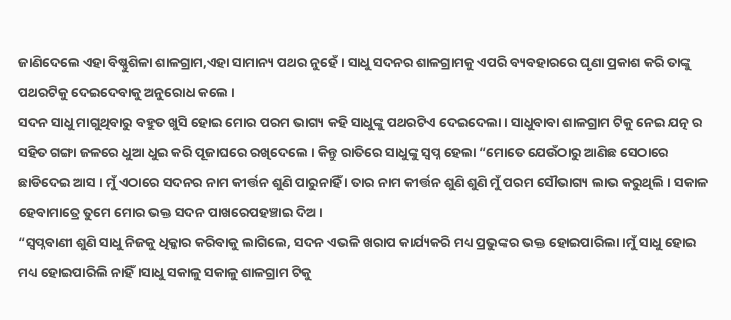ଜାଣିଦେଲେ ଏହା ବିଷ୍ଣୁଶିଳା ଶାଳଗ୍ରାମ,ଏହା ସାମାନ୍ୟ ପଥର ନୁହେଁ । ସାଧୁ ସଦନର ଶାଳଗ୍ରାମକୁ ଏପରି ବ୍ୟବହାରରେ ଘୃଣା ପ୍ରକାଶ କରି ତାଙ୍କୁ ପଥରଟିକୁ ଦେଇଦେବାକୁ ଅନୁରୋଧ କଲେ ।
ସଦନ ସାଧୁ ମାଗୁଥିବାରୁ ବହୁତ ଖୁସି ହୋଇ ମୋର ପରମ ଭାଗ୍ୟ କହି ସାଧୁଙ୍କୁ ପଥରଟିଏ ଦେଇଦେଲା । ସାଧୁବାବା ଶାଳଗ୍ରାମ ଟିକୁ ନେଇ ଯତ୍ନ ର ସହିତ ଗଙ୍ଗା ଜଳରେ ଧୁଆ ଧୁଇ କରି ପୂଜାଘରେ ରଖିଦେଲେ । କିନ୍ତୁ ରାତିରେ ସାଧୁଙ୍କୁ ସ୍ଵପ୍ନ ହେଲା “ମୋତେ ଯେଉଁଠାରୁ ଆଣିଛ ସେଠାରେ ଛାଡିଦେଇ ଆସ । ମୁଁ ଏଠାରେ ସଦନର ନାମ କୀର୍ତ୍ତନ ଶୁଣି ପାରୁନାହିଁ । ତାର ନାମ କୀର୍ତ୍ତନ ଶୁଣି ଶୁଣି ମୁଁ ପରମ ସୌଭାଗ୍ୟ ଲାଭ କରୁଥିଲି । ସକାଳ ହେବାମାତ୍ରେ ତୁମେ ମୋର ଭକ୍ତ ସଦନ ପାଖରେପହଞ୍ଚାଇ ଦିଅ।
“ସ୍ଵପ୍ନବାଣୀ ଶୁଣି ସାଧୁ ନିଜକୁ ଧିକ୍କାର କରିବାକୁ ଲାଗିଲେ, ସଦନ ଏଭଳି ଖରାପ କାର୍ଯ୍ୟକରି ମଧ୍ୟ ପ୍ରଭୁଙ୍କର ଭକ୍ତ ହୋଇପାରିଲା।ମୁଁ ସାଧୁ ହୋଇ ମଧ୍ୟ ହୋଇପାରିଲି ନାହିଁ।ସାଧୁ ସକାଳୁ ସକାଳୁ ଶାଳଗ୍ରାମ ଟିକୁ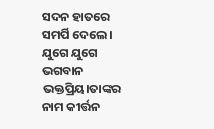ସଦନ ହାତରେ ସମର୍ପି ଦେଲେ।
ଯୁଗେ ଯୁଗେ ଭଗବାନ ଭକ୍ତପ୍ରିୟ।ତାଙ୍କର ନାମ କୀର୍ତ୍ତନ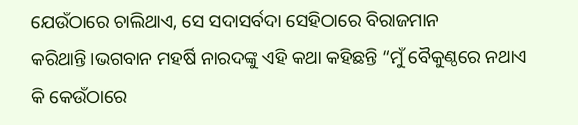ଯେଉଁଠାରେ ଚାଲିଥାଏ, ସେ ସଦାସର୍ବଦା ସେହିଠାରେ ବିରାଜମାନ କରିଥାନ୍ତି।ଭଗବାନ ମହର୍ଷି ନାରଦଙ୍କୁ ଏହି କଥା କହିଛନ୍ତି “ମୁଁ ବୈକୁଣ୍ଠରେ ନଥାଏ କି କେଉଁଠାରେ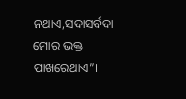ନଥାଏ,ସଦାସର୍ବଦା ମୋର ଭକ୍ତ ପାଖରେଥାଏ”।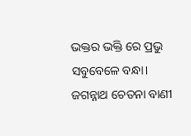ଭକ୍ତର ଭକ୍ତି ରେ ପ୍ରଭୁ ସବୁବେଳେ ବନ୍ଧା।
ଜଗନ୍ନାଥ ଚେତନା ବାଣୀ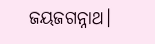ଜୟଜଗନ୍ନାଥ।